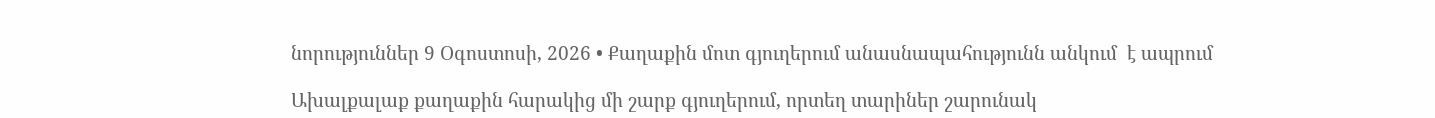նորություններ 9 Օգոստոսի, 2026 • Քաղաքին մոտ գյուղերում անասնապահությունն անկում  է ապրում

Ախալքալաք քաղաքին հարակից մի շարք գյուղերում, որտեղ տարիներ շարունակ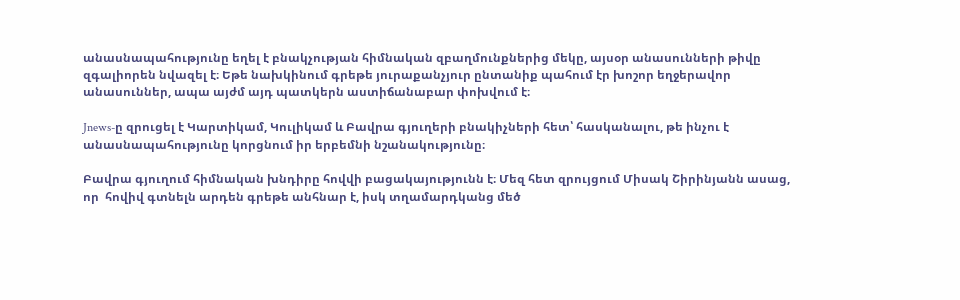անասնապահությունը եղել է բնակչության հիմնական զբաղմունքներից մեկը, այսօր անասունների թիվը զգալիորեն նվազել է։ Եթե նախկինում գրեթե յուրաքանչյուր ընտանիք պահում էր խոշոր եղջերավոր անասուններ, ապա այժմ այդ պատկերն աստիճանաբար փոխվում է։

Jnews-ը զրուցել է Կարտիկամ, Կուլիկամ և Բավրա գյուղերի բնակիչների հետ՝ հասկանալու, թե ինչու է անասնապահությունը կորցնում իր երբեմնի նշանակությունը։

Բավրա գյուղում հիմնական խնդիրը հովվի բացակայությունն է։ Մեզ հետ զրույցում Միսակ Շիրինյանն ասաց, որ  հովիվ գտնելն արդեն գրեթե անհնար է, իսկ տղամարդկանց մեծ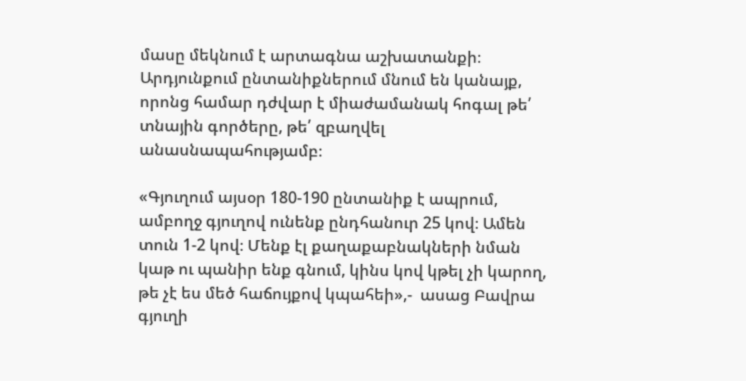մասը մեկնում է արտագնա աշխատանքի։ Արդյունքում ընտանիքներում մնում են կանայք, որոնց համար դժվար է միաժամանակ հոգալ թե՛ տնային գործերը, թե՛ զբաղվել անասնապահությամբ։

«Գյուղում այսօր 180-190 ընտանիք է ապրում, ամբողջ գյուղով ունենք ընդհանուր 25 կով։ Ամեն տուն 1-2 կով։ Մենք էլ քաղաքաբնակների նման կաթ ու պանիր ենք գնում, կինս կով կթել չի կարող, թե չէ ես մեծ հաճույքով կպահեի»,-  ասաց Բավրա գյուղի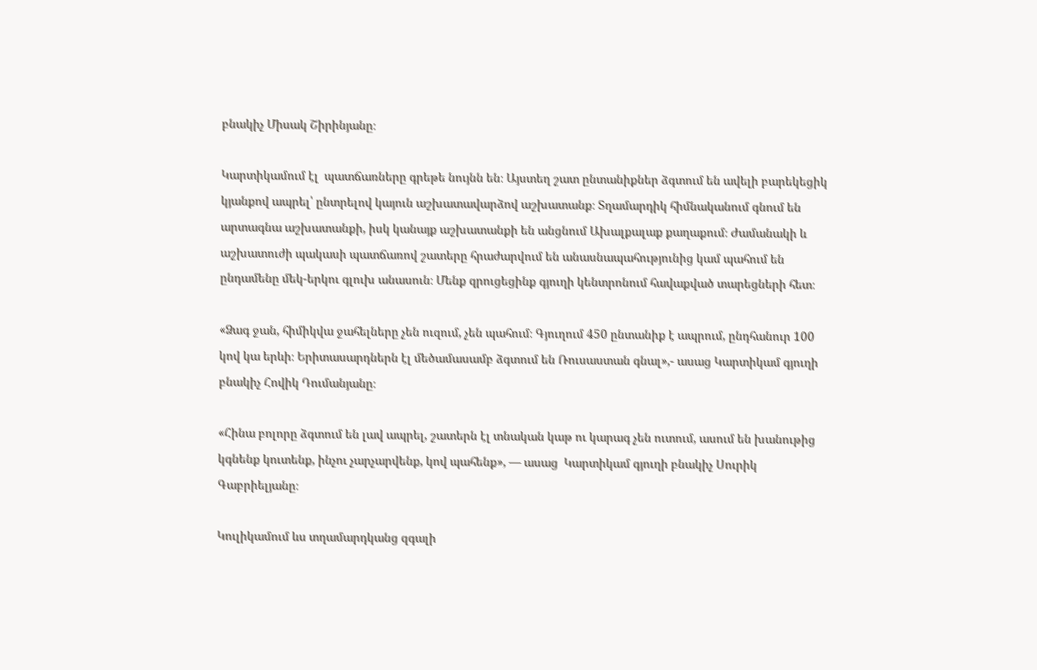բնակիչ Միսակ Շիրինյանը։

Կարտիկամում էլ  պատճառները գրեթե նույնն են։ Այստեղ շատ ընտանիքներ ձգտում են ավելի բարեկեցիկ կյանքով ապրել՝ ընտրելով կայուն աշխատավարձով աշխատանք։ Տղամարդիկ հիմնականում գնում են արտագնա աշխատանքի, իսկ կանայք աշխատանքի են անցնում Ախալքալաք քաղաքում։ Ժամանակի և աշխատուժի պակասի պատճառով շատերը հրաժարվում են անասնապահությունից կամ պահում են ընդամենը մեկ-երկու գլուխ անասուն։ Մենք զրուցեցինք գյուղի կենտրոնում հավաքված տարեցների հետ։

«Ձագ ջան, հիմիկվա ջահելները չեն ուզում, չեն պահում։ Գյուղում 450 ընտանիք է ապրում, ընդհանուր 100 կով կա երևի։ Երիտասարդներն էլ մեծամասամբ ձգտում են Ռուսաստան գնալ»,- ասաց Կարտիկամ գյուղի բնակիչ Հովիկ Դումանյանը։

«Հինա բոլորը ձգտում են լավ ապրել, շատերն էլ տնական կաթ ու կարագ չեն ուտում, ասում են խանութից կգնենք կուտենք, ինչու չարչարվենք, կով պահենք», — ասաց  Կարտիկամ գյուղի բնակիչ Սուրիկ Գաբրիելյանը։

Կուլիկամում ևս տղամարդկանց զգալի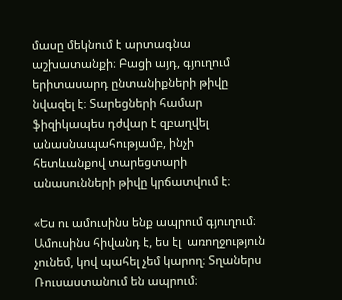մասը մեկնում է արտագնա աշխատանքի։ Բացի այդ, գյուղում երիտասարդ ընտանիքների թիվը նվազել է։ Տարեցների համար ֆիզիկապես դժվար է զբաղվել անասնապահությամբ, ինչի հետևանքով տարեցտարի անասունների թիվը կրճատվում է։

«Ես ու ամուսինս ենք ապրում գյուղում։ Ամուսինս հիվանդ է, ես էլ  առողջություն չունեմ, կով պահել չեմ կարող։ Տղաներս Ռուսաստանում են ապրում։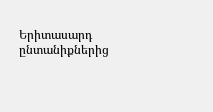Երիտասարդ ընտանիքներից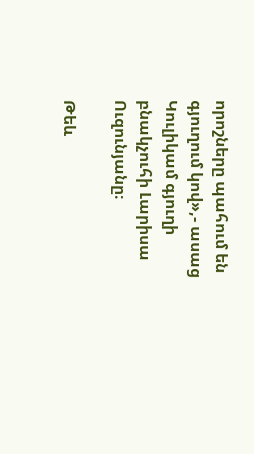որոշները պահում են գյուղում կով»,- ասաց Կուլիկամ գյուղի բնակչուհի Լարիսա Ուզունյանը։

Թեև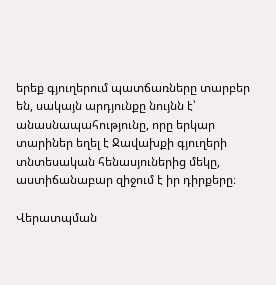երեք գյուղերում պատճառները տարբեր են, սակայն արդյունքը նույնն է՝ անասնապահությունը, որը երկար տարիներ եղել է Ջավախքի գյուղերի տնտեսական հենասյուներից մեկը, աստիճանաբար զիջում է իր դիրքերը։

Վերատպման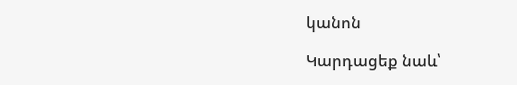կանոն

Կարդացեք նաև՝